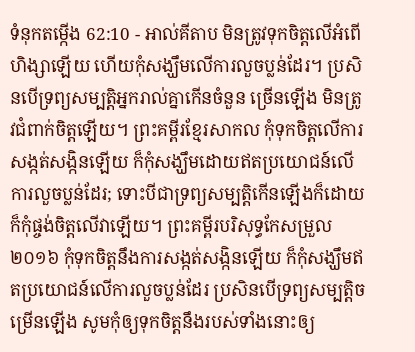ទំនុកតម្កើង 62:10 - អាល់គីតាប មិនត្រូវទុកចិត្តលើអំពើហិង្សាឡើយ ហើយកុំសង្ឃឹមលើការលួចប្លន់ដែរ។ ប្រសិនបើទ្រព្យសម្បត្តិអ្នករាល់គ្នាកើនចំនួន ច្រើនឡើង មិនត្រូវជំពាក់ចិត្តឡើយ។ ព្រះគម្ពីរខ្មែរសាកល កុំទុកចិត្តលើការសង្កត់សង្កិនឡើយ ក៏កុំសង្ឃឹមដោយឥតប្រយោជន៍លើការលួចប្លន់ដែរ; ទោះបីជាទ្រព្យសម្បត្តិកើនឡើងក៏ដោយ ក៏កុំផ្ចង់ចិត្តលើវាឡើយ។ ព្រះគម្ពីរបរិសុទ្ធកែសម្រួល ២០១៦ កុំទុកចិត្តនឹងការសង្កត់សង្កិនឡើយ ក៏កុំសង្ឃឹមឥតប្រយោជន៍លើការលួចប្លន់ដែរ ប្រសិនបើទ្រព្យសម្បត្តិចម្រើនឡើង សូមកុំឲ្យទុកចិត្តនឹងរបស់ទាំងនោះឲ្យ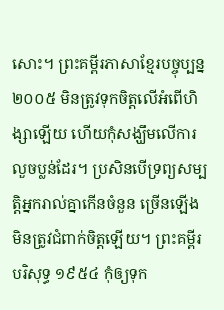សោះ។ ព្រះគម្ពីរភាសាខ្មែរបច្ចុប្បន្ន ២០០៥ មិនត្រូវទុកចិត្តលើអំពើហិង្សាឡើយ ហើយកុំសង្ឃឹមលើការលួចប្លន់ដែរ។ ប្រសិនបើទ្រព្យសម្បត្តិអ្នករាល់គ្នាកើនចំនួន ច្រើនឡើង មិនត្រូវជំពាក់ចិត្តឡើយ។ ព្រះគម្ពីរបរិសុទ្ធ ១៩៥៤ កុំឲ្យទុក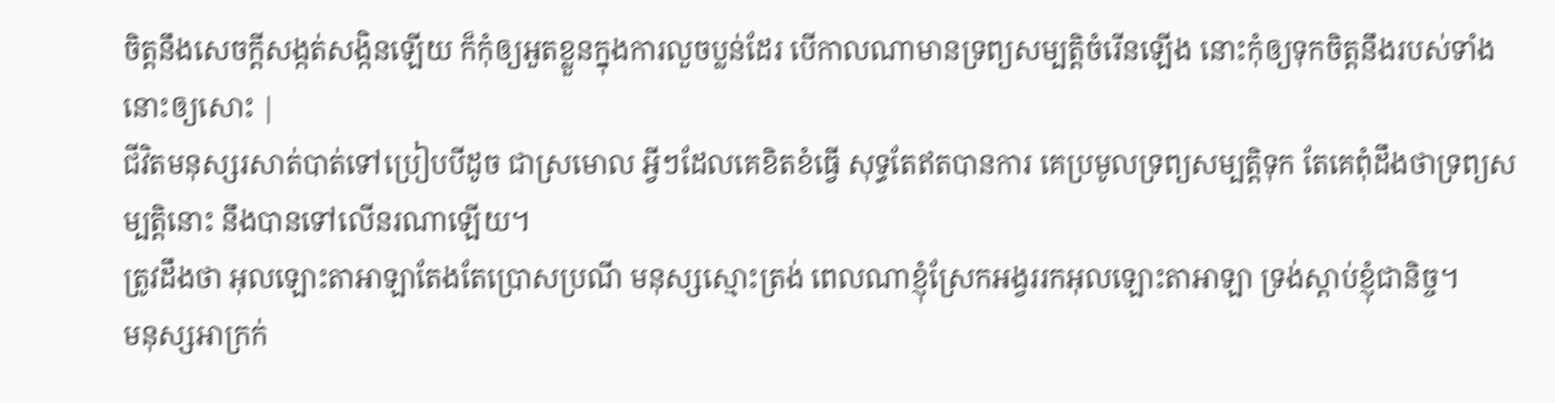ចិត្តនឹងសេចក្ដីសង្កត់សង្កិនឡើយ ក៏កុំឲ្យអួតខ្លួនក្នុងការលួចប្លន់ដែរ បើកាលណាមានទ្រព្យសម្បត្តិចំរើនឡើង នោះកុំឲ្យទុកចិត្តនឹងរបស់ទាំងនោះឲ្យសោះ |
ជីវិតមនុស្សរសាត់បាត់ទៅប្រៀបបីដូច ជាស្រមោល អ្វីៗដែលគេខិតខំធ្វើ សុទ្ធតែឥតបានការ គេប្រមូលទ្រព្យសម្បត្តិទុក តែគេពុំដឹងថាទ្រព្យសម្បត្តិនោះ នឹងបានទៅលើនរណាឡើយ។
ត្រូវដឹងថា អុលឡោះតាអាឡាតែងតែប្រោសប្រណី មនុស្សស្មោះត្រង់ ពេលណាខ្ញុំស្រែកអង្វររកអុលឡោះតាអាឡា ទ្រង់ស្តាប់ខ្ញុំជានិច្ច។
មនុស្សអាក្រក់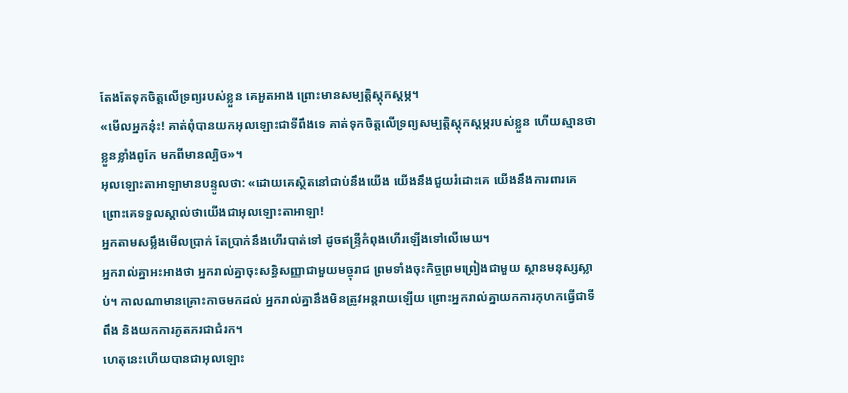តែងតែទុកចិត្តលើទ្រព្យរបស់ខ្លួន គេអួតអាង ព្រោះមានសម្បត្តិស្ដុកស្ដម្ភ។
«មើលអ្នកនុ៎ះ! គាត់ពុំបានយកអុលឡោះជាទីពឹងទេ គាត់ទុកចិត្តលើទ្រព្យសម្បត្តិស្តុកស្តម្ភរបស់ខ្លួន ហើយស្មានថាខ្លួនខ្លាំងពូកែ មកពីមានល្បិច»។
អុលឡោះតាអាឡាមានបន្ទូលថា: «ដោយគេស្ថិតនៅជាប់នឹងយើង យើងនឹងជួយរំដោះគេ យើងនឹងការពារគេ ព្រោះគេទទួលស្គាល់ថាយើងជាអុលឡោះតាអាឡា!
អ្នកតាមសម្លឹងមើលប្រាក់ តែប្រាក់នឹងហើរបាត់ទៅ ដូចឥន្ទ្រីកំពុងហើរឡើងទៅលើមេឃ។
អ្នករាល់គ្នាអះអាងថា អ្នករាល់គ្នាចុះសន្ធិសញ្ញាជាមួយមច្ចុរាជ ព្រមទាំងចុះកិច្ចព្រមព្រៀងជាមួយ ស្ថានមនុស្សស្លាប់។ កាលណាមានគ្រោះកាចមកដល់ អ្នករាល់គ្នានឹងមិនត្រូវអន្តរាយឡើយ ព្រោះអ្នករាល់គ្នាយកការកុហកធ្វើជាទីពឹង និងយកការភូតភរជាជំរក។
ហេតុនេះហើយបានជាអុលឡោះ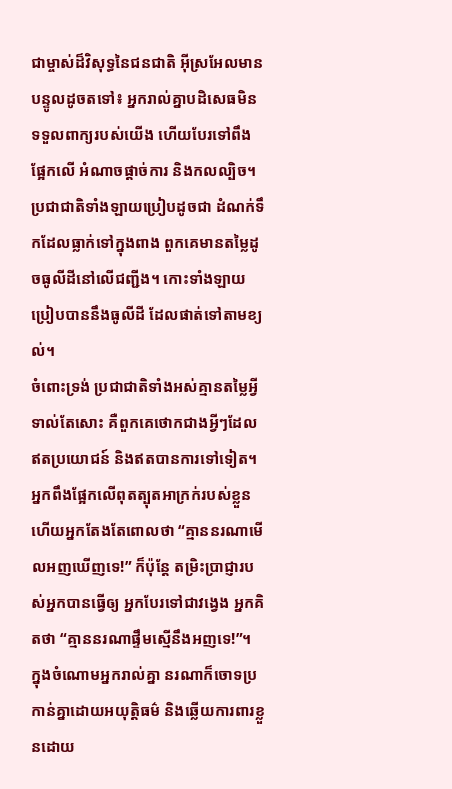ជាម្ចាស់ដ៏វិសុទ្ធនៃជនជាតិ អ៊ីស្រអែលមានបន្ទូលដូចតទៅ៖ អ្នករាល់គ្នាបដិសេធមិនទទួលពាក្យរបស់យើង ហើយបែរទៅពឹងផ្អែកលើ អំណាចផ្ដាច់ការ និងកលល្បិច។
ប្រជាជាតិទាំងឡាយប្រៀបដូចជា ដំណក់ទឹកដែលធ្លាក់ទៅក្នុងពាង ពួកគេមានតម្លៃដូចធូលីដីនៅលើជញ្ជីង។ កោះទាំងឡាយប្រៀបបាននឹងធូលីដី ដែលផាត់ទៅតាមខ្យល់។
ចំពោះទ្រង់ ប្រជាជាតិទាំងអស់គ្មានតម្លៃអ្វីទាល់តែសោះ គឺពួកគេថោកជាងអ្វីៗដែលឥតប្រយោជន៍ និងឥតបានការទៅទៀត។
អ្នកពឹងផ្អែកលើពុតត្បុតអាក្រក់របស់ខ្លួន ហើយអ្នកតែងតែពោលថា “គ្មាននរណាមើលអញឃើញទេ!” ក៏ប៉ុន្តែ តម្រិះប្រាជ្ញារបស់អ្នកបានធ្វើឲ្យ អ្នកបែរទៅជាវង្វេង អ្នកគិតថា “គ្មាននរណាផ្ទឹមស្មើនឹងអញទេ!”។
ក្នុងចំណោមអ្នករាល់គ្នា នរណាក៏ចោទប្រកាន់គ្នាដោយអយុត្តិធម៌ និងឆ្លើយការពារខ្លួនដោយ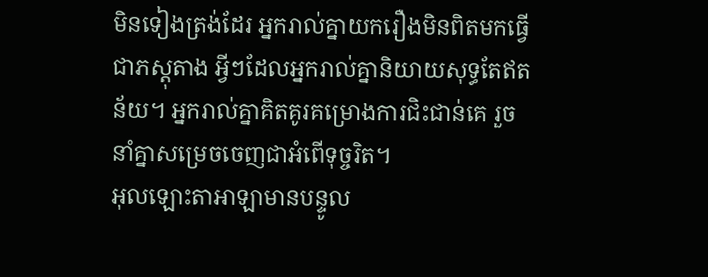មិនទៀងត្រង់ដែរ អ្នករាល់គ្នាយករឿងមិនពិតមកធ្វើជាភស្ដុតាង អ្វីៗដែលអ្នករាល់គ្នានិយាយសុទ្ធតែឥតន័យ។ អ្នករាល់គ្នាគិតគូរគម្រោងការជិះជាន់គេ រួចនាំគ្នាសម្រេចចេញជាអំពើទុច្ចរិត។
អុលឡោះតាអាឡាមានបន្ទូល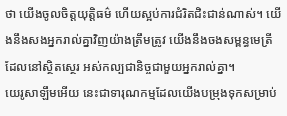ថា យើងចូលចិត្តយុត្តិធម៌ ហើយស្អប់ការជំរិតជិះជាន់ណាស់។ យើងនឹងសងអ្នករាល់គ្នាវិញយ៉ាងត្រឹមត្រូវ យើងនឹងចងសម្ពន្ធមេត្រីដែលនៅស្ថិតស្ថេរ អស់កល្បជានិច្ចជាមួយអ្នករាល់គ្នា។
យេរូសាឡឹមអើយ នេះជាទារុណកម្មដែលយើងបម្រុងទុកសម្រាប់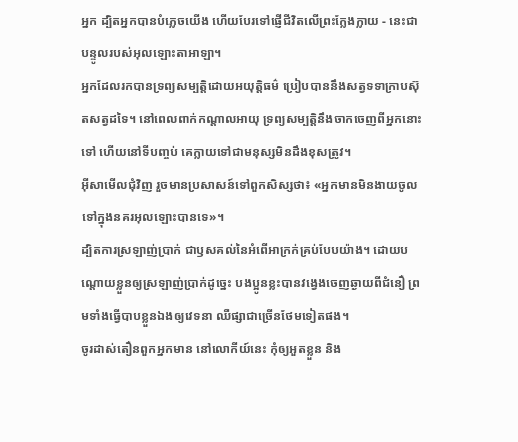អ្នក ដ្បិតអ្នកបានបំភ្លេចយើង ហើយបែរទៅផ្ញើជីវិតលើព្រះក្លែងក្លាយ - នេះជាបន្ទូលរបស់អុលឡោះតាអាឡា។
អ្នកដែលរកបានទ្រព្យសម្បត្តិដោយអយុត្តិធម៌ ប្រៀបបាននឹងសត្វទទាក្រាបស៊ុតសត្វដទៃ។ នៅពេលពាក់កណ្ដាលអាយុ ទ្រព្យសម្បត្តិនឹងចាកចេញពីអ្នកនោះទៅ ហើយនៅទីបញ្ចប់ គេក្លាយទៅជាមនុស្សមិនដឹងខុសត្រូវ។
អ៊ីសាមើលជុំវិញ រួចមានប្រសាសន៍ទៅពួកសិស្សថា៖ «អ្នកមានមិនងាយចូលទៅក្នុងនគរអុលឡោះបានទេ»។
ដ្បិតការស្រឡាញ់ប្រាក់ ជាឫសគល់នៃអំពើអាក្រក់គ្រប់បែបយ៉ាង។ ដោយបណ្ដោយខ្លួនឲ្យស្រឡាញ់ប្រាក់ដូច្នេះ បងប្អូនខ្លះបានវង្វេងចេញឆ្ងាយពីជំនឿ ព្រមទាំងធ្វើបាបខ្លួនឯងឲ្យវេទនា ឈឺផ្សាជាច្រើនថែមទៀតផង។
ចូរដាស់តឿនពួកអ្នកមាន នៅលោកីយ៍នេះ កុំឲ្យអួតខ្លួន និង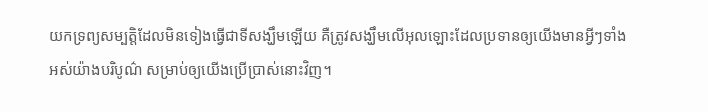យកទ្រព្យសម្បត្តិដែលមិនទៀងធ្វើជាទីសង្ឃឹមឡើយ គឺត្រូវសង្ឃឹមលើអុលឡោះដែលប្រទានឲ្យយើងមានអ្វីៗទាំងអស់យ៉ាងបរិបូណ៌ សម្រាប់ឲ្យយើងប្រើប្រាស់នោះវិញ។